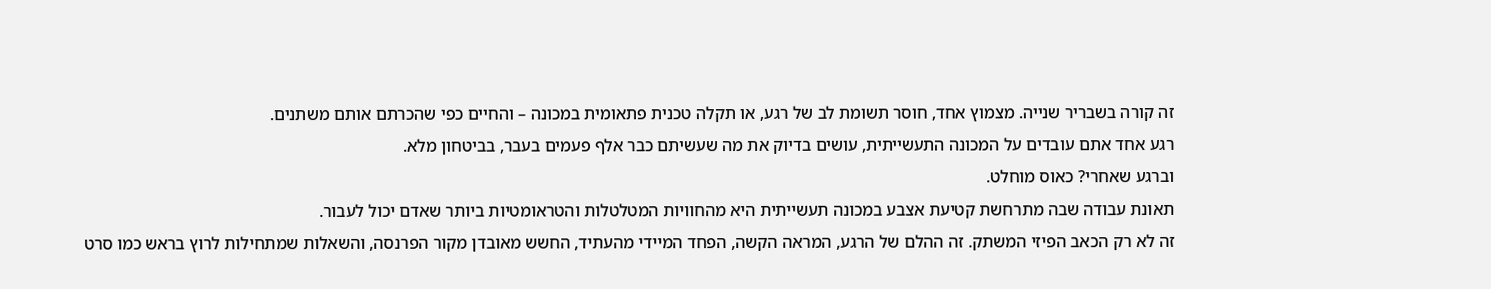זה קורה בשבריר שנייה. מצמוץ אחד, חוסר תשומת לב של רגע, או תקלה טכנית פתאומית במכונה – והחיים כפי שהכרתם אותם משתנים.
רגע אחד אתם עובדים על המכונה התעשייתית, עושים בדיוק את מה שעשיתם כבר אלף פעמים בעבר, בביטחון מלא.
וברגע שאחרי? כאוס מוחלט.
תאונת עבודה שבה מתרחשת קטיעת אצבע במכונה תעשייתית היא מהחוויות המטלטלות והטראומטיות ביותר שאדם יכול לעבור.
זה לא רק הכאב הפיזי המשתק. זה ההלם של הרגע, המראה הקשה, הפחד המיידי מהעתיד, החשש מאובדן מקור הפרנסה, והשאלות שמתחילות לרוץ בראש כמו סרט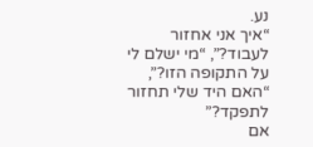נע.
“איך אני אחזור לעבוד?”, “מי ישלם לי על התקופה הזו?”, “האם היד שלי תחזור לתפקד?”
אם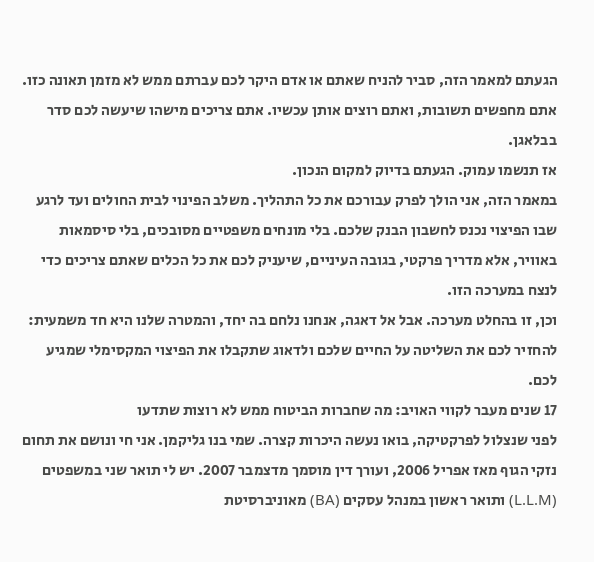הגעתם למאמר הזה, סביר להניח שאתם או אדם היקר לכם עברתם ממש לא מזמן תאונה כזו. אתם מחפשים תשובות, ואתם רוצים אותן עכשיו. אתם צריכים מישהו שיעשה לכם סדר בבלאגן.
אז תנשמו עמוק. הגעתם בדיוק למקום הנכון.
במאמר הזה, אני הולך לפרק עבורכם את כל התהליך. משלב הפינוי לבית החולים ועד לרגע שבו הפיצוי נכנס לחשבון הבנק שלכם. בלי מונחים משפטיים מסובכים, בלי סיסמאות באוויר, אלא מדריך פרקטי, בגובה העיניים, שיעניק לכם את כל הכלים שאתם צריכים כדי לנצח במערכה הזו.
וכן, זו בהחלט מערכה. אבל אל דאגה, אנחנו נלחם בה יחד, והמטרה שלנו היא חד משמעית: להחזיר לכם את השליטה על החיים שלכם ולדאוג שתקבלו את הפיצוי המקסימלי שמגיע לכם.
17 שנים מעבר לקווי האויב: מה שחברות הביטוח ממש לא רוצות שתדעו
לפני שנצלול לפרקטיקה, בואו נעשה היכרות קצרה. שמי בנו גליקמן. אני חי ונושם את תחום נזקי הגוף מאז אפריל 2006, ועורך דין מוסמך מדצמבר 2007. יש לי תואר שני במשפטים (L.L.M) ותואר ראשון במנהל עסקים (BA) מאוניברסיטת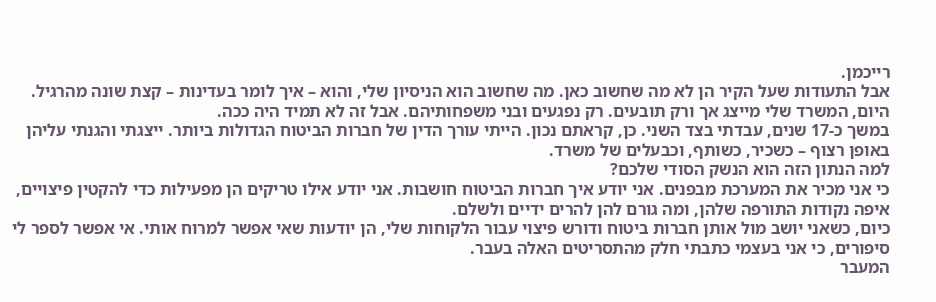רייכמן.
אבל התעודות שעל הקיר הן לא מה שחשוב כאן. מה שחשוב הוא הניסיון שלי, והוא – איך לומר בעדינות – קצת שונה מהרגיל.
היום, המשרד שלי מייצג אך ורק תובעים. רק נפגעים ובני משפחותיהם. אבל זה לא תמיד היה ככה.
במשך כ-17 שנים, עבדתי בצד השני. כן, קראתם נכון. הייתי עורך הדין של חברות הביטוח הגדולות ביותר. ייצגתי והגנתי עליהן באופן רצוף – כשכיר, כשותף, וכבעלים של משרד.
למה הנתון הזה הוא הנשק הסודי שלכם?
כי אני מכיר את המערכת מבפנים. אני יודע איך חברות הביטוח חושבות. אני יודע אילו טריקים הן מפעילות כדי להקטין פיצויים, איפה נקודות התורפה שלהן, ומה גורם להן להרים ידיים ולשלם.
כיום, כשאני יושב מול אותן חברות ביטוח ודורש פיצוי עבור הלקוחות שלי, הן יודעות שאי אפשר למרוח אותי. אי אפשר לספר לי סיפורים, כי אני בעצמי כתבתי חלק מהתסריטים האלה בעבר.
המעבר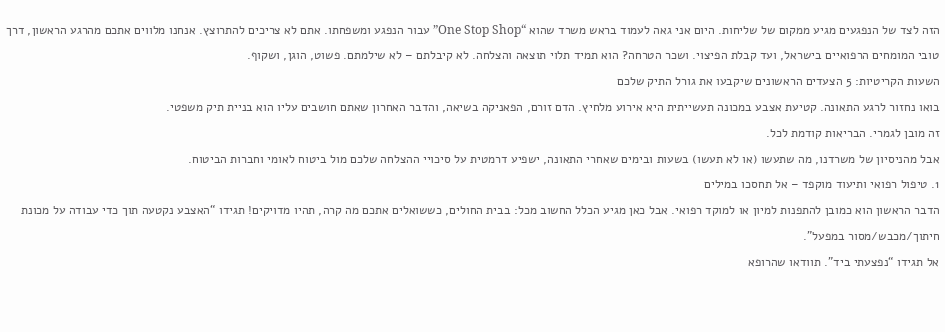הזה לצד של הנפגעים מגיע ממקום של שליחות. היום אני גאה לעמוד בראש משרד שהוא “One Stop Shop” עבור הנפגע ומשפחתו. אתם לא צריכים להתרוצץ. אנחנו מלווים אתכם מהרגע הראשון, דרך טובי המומחים הרפואיים בישראל, ועד קבלת הפיצוי. ושכר הטרחה? הוא תמיד תלוי תוצאה והצלחה. לא קיבלתם – לא שילמתם. פשוט, הוגן, ושקוף.
השעות הקריטיות: 5 הצעדים הראשונים שיקבעו את גורל התיק שלכם
בואו נחזור לרגע התאונה. קטיעת אצבע במכונה תעשייתית היא אירוע מלחיץ. הדם זורם, הפאניקה בשיאה, והדבר האחרון שאתם חושבים עליו הוא בניית תיק משפטי.
זה מובן לגמרי. הבריאות קודמת לכל.
אבל מהניסיון של משרדנו, מה שתעשו (או לא תעשו) בשעות ובימים שאחרי התאונה, ישפיע דרמטית על סיכויי ההצלחה שלכם מול ביטוח לאומי וחברות הביטוח.
1. טיפול רפואי ותיעוד מוקפד – אל תחסכו במילים
הדבר הראשון הוא כמובן להתפנות למיון או למוקד רפואי. אבל כאן מגיע הכלל החשוב מכל: בבית החולים, כששואלים אתכם מה קרה, תהיו מדויקים! תגידו “האצבע נקטעה תוך כדי עבודה על מכונת חיתוך/מכבש/מסור במפעל”.
אל תגידו “נפצעתי ביד”. תוודאו שהרופא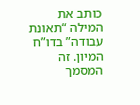כותב את המילה “תאונת עבודה” בדו”ח המיון. זה המסמך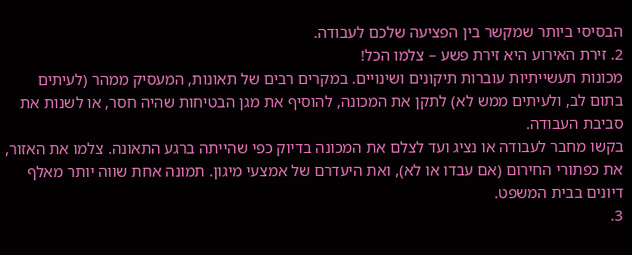הבסיסי ביותר שמקשר בין הפציעה שלכם לעבודה.
2. זירת האירוע היא זירת פשע – צלמו הכל!
מכונות תעשייתיות עוברות תיקונים ושינויים. במקרים רבים של תאונות, המעסיק ממהר (לעיתים בתום לב, ולעיתים ממש לא) לתקן את המכונה, להוסיף את מגן הבטיחות שהיה חסר, או לשנות את סביבת העבודה.
בקשו מחבר לעבודה או נציג ועד לצלם את המכונה בדיוק כפי שהייתה ברגע התאונה. צלמו את האזור, את כפתורי החירום (אם עבדו או לא), ואת היעדרם של אמצעי מיגון. תמונה אחת שווה יותר מאלף דיונים בבית המשפט.
3.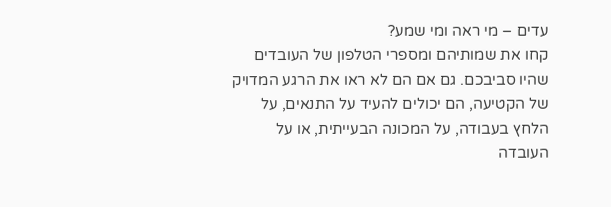עדים – מי ראה ומי שמע?
קחו את שמותיהם ומספרי הטלפון של העובדים שהיו סביבכם. גם אם הם לא ראו את הרגע המדויק של הקטיעה, הם יכולים להעיד על התנאים, על הלחץ בעבודה, על המכונה הבעייתית, או על העובדה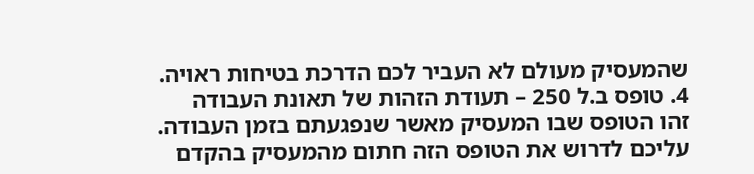שהמעסיק מעולם לא העביר לכם הדרכת בטיחות ראויה.
4. טופס ב.ל 250 – תעודת הזהות של תאונת העבודה
זהו הטופס שבו המעסיק מאשר שנפגעתם בזמן העבודה. עליכם לדרוש את הטופס הזה חתום מהמעסיק בהקדם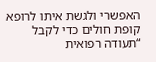האפשרי ולגשת איתו לרופא קופת חולים כדי לקבל “תעודה רפואית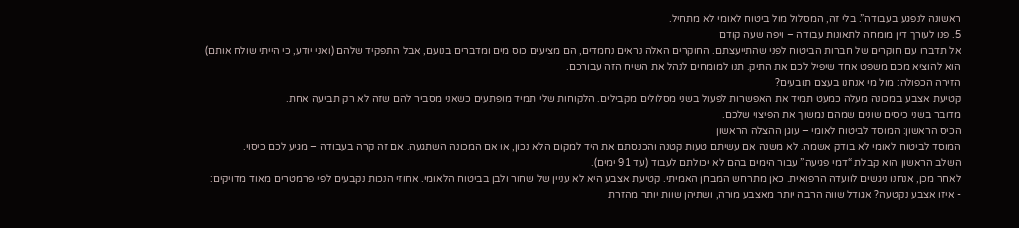ראשונה לנפגע בעבודה”. בלי זה, המסלול מול ביטוח לאומי לא מתחיל.
5. פנו לעורך דין מומחה לתאונות עבודה – ויפה שעה קודם
אל תדברו עם חוקרים של חברות הביטוח לפני שהתייעצתם. החוקרים האלה נראים נחמדים, הם מציעים כוס מים ומדברים בנועם, אבל התפקיד שלהם (ואני יודע, כי הייתי שולח אותם) הוא להוציא מכם משפט אחד שיפיל לכם את התיק. תנו למומחים לנהל את השיח הזה עבורכם.
הזירה הכפולה: מול מי אנחנו בעצם תובעים?
קטיעת אצבע במכונה מעלה כמעט תמיד את האפשרות לפעול בשני מסלולים מקבילים. הלקוחות שלי תמיד מופתעים כשאני מסביר להם שזה לא רק תביעה אחת.
מדובר בשני כיסים שונים שמהם נמשוך את הפיצוי שלכם.
הכיס הראשון: המוסד לביטוח לאומי – עוגן ההצלה הראשון
המוסד לביטוח לאומי לא בודק אשמה. לא משנה אם עשיתם טעות קטנה והכנסתם את היד למקום הלא נכון, או אם המכונה השתגעה. אם זה קרה בעבודה – מגיע לכם כיסוי.
השלב הראשון הוא קבלת “דמי פגיעה” עבור הימים בהם לא יכולתם לעבוד (עד 91 ימים).
לאחר מכן, אנחנו ניגשים לוועדה הרפואית. כאן מתרחש המבחן האמיתי. קטיעת אצבע היא לא עניין של שחור ולבן בביטוח הלאומי. אחוזי הנכות נקבעים לפי פרמטרים מאוד מדויקים:
- איזו אצבע נקטעה? אגודל שווה הרבה יותר מאצבע מורה, ושתיהן שוות יותר מהזרת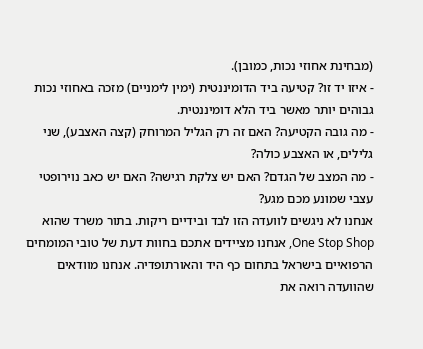(מבחינת אחוזי נכות, כמובן).
- איזו יד זו? קטיעה ביד הדומיננטית (ימין לימניים) מזכה באחוזי נכות גבוהים יותר מאשר ביד הלא דומיננטית.
- מה גובה הקטיעה? האם זה רק הגליל המרוחק (קצה האצבע), שני גלילים, או האצבע כולה?
- מה המצב של הגדם? האם יש צלקת רגישה? האם יש כאב נוירופטי עצבי שמונע מכם מגע?
אנחנו לא ניגשים לוועדה הזו לבד ובידיים ריקות. בתור משרד שהוא One Stop Shop, אנחנו מציידים אתכם בחוות דעת של טובי המומחים הרפואיים בישראל בתחום כף היד והאורתופדיה. אנחנו מוודאים שהוועדה רואה את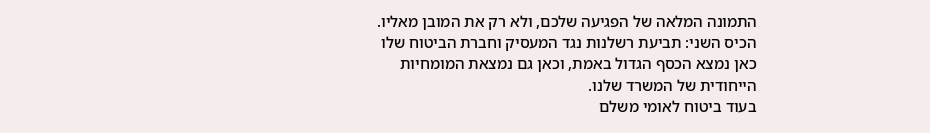התמונה המלאה של הפגיעה שלכם, ולא רק את המובן מאליו.
הכיס השני: תביעת רשלנות נגד המעסיק וחברת הביטוח שלו
כאן נמצא הכסף הגדול באמת, וכאן גם נמצאת המומחיות הייחודית של המשרד שלנו.
בעוד ביטוח לאומי משלם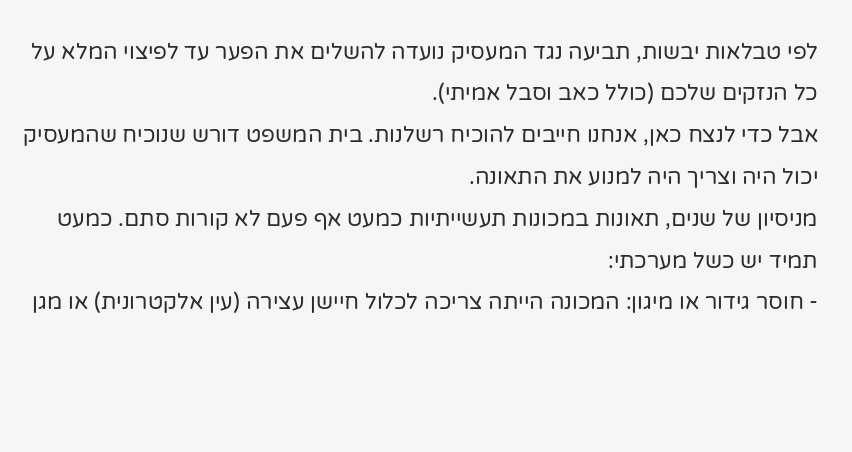לפי טבלאות יבשות, תביעה נגד המעסיק נועדה להשלים את הפער עד לפיצוי המלא על כל הנזקים שלכם (כולל כאב וסבל אמיתי).
אבל כדי לנצח כאן, אנחנו חייבים להוכיח רשלנות. בית המשפט דורש שנוכיח שהמעסיק יכול היה וצריך היה למנוע את התאונה.
מניסיון של שנים, תאונות במכונות תעשייתיות כמעט אף פעם לא קורות סתם. כמעט תמיד יש כשל מערכתי:
- חוסר גידור או מיגון: המכונה הייתה צריכה לכלול חיישן עצירה (עין אלקטרונית) או מגן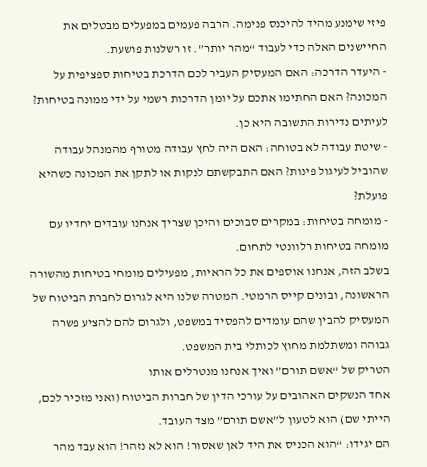פיזי שימנע מהיד להיכנס פנימה. הרבה פעמים במפעלים מבטלים את החיישנים האלה כדי לעבוד “מהר יותר”. זו רשלנות פושעת.
- היעדר הדרכה: האם המעסיק העביר לכם הדרכת בטיחות ספציפית על המכונה? האם החתימו אתכם על יומן הדרכות רשמי על ידי ממונה בטיחות? לעיתים נדירות התשובה היא כן.
- שיטת עבודה לא בטוחה: האם היה לחץ עבודה מטורף מהמנהל עבודה שהוביל לעיגול פינות? האם התבקשתם לנקות או לתקן את המכונה כשהיא פועלת?
- מומחה בטיחות: במקרים סבוכים והיכן שצריך אנחנו עובדים יחדיו עם מומחה בטיחות רלוונטי לתחום.
בשלב הזה, אנחנו אוספים את כל הראיות, מפעילים מומחי בטיחות מהשורה הראשונה, ובונים קייס הרמטי. המטרה שלנו היא לגרום לחברת הביטוח של המעסיק להבין שהם עומדים להפסיד במשפט, ולגרום להם להציע פשרה גבוהה ומשתלמת מחוץ לכותלי בית המשפט.
הטריק של “אשם תורם” ואיך אנחנו מנטרלים אותו
אחד הנשקים האהובים על עורכי הדין של חברות הביטוח (ואני מזכיר לכם, הייתי שם) הוא לטעון ל”אשם תורם” מצד העובד.
הם יגידו: “הוא הכניס את היד לאן שאסור! הוא לא נזהר! הוא עבד מהר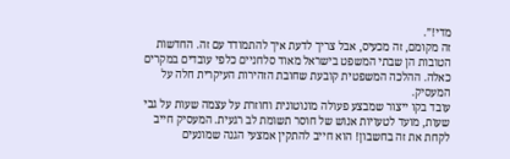מדי!”.
זה מקומם, זה מכעיס, אבל צריך לדעת איך להתמודד עם זה. החדשות הטובות הן שבתי המשפט בישראל מאוד סלחניים כלפי עובדים במקרים כאלה. ההלכה המשפטית קובעת שחובת הזהירות העיקרית חלה על המעסיק.
עובד בקו ייצור שמבצע פעולה מונוטונית וחוזרת על עצמה שעות על גבי שעות, מועד לטעויות אנוש של חוסר תשומת לב רגעית. המעסיק חייב לקחת את זה בחשבון! הוא חייב להתקין אמצעי הגנה שמונעים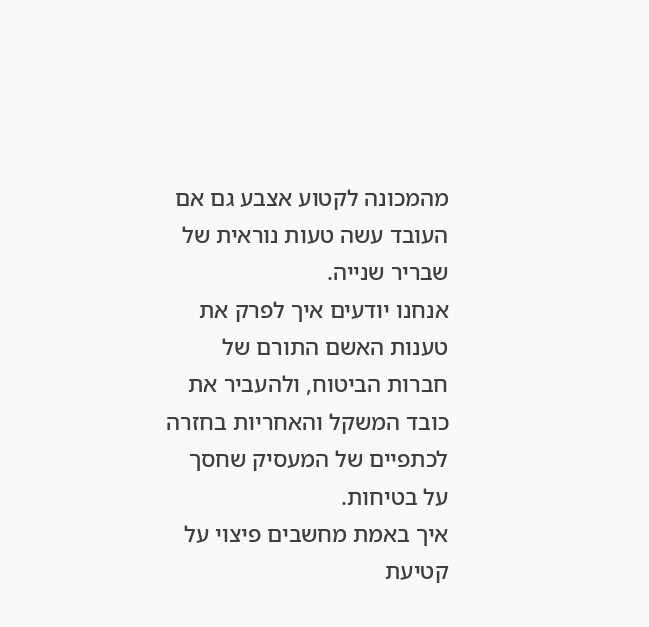מהמכונה לקטוע אצבע גם אם העובד עשה טעות נוראית של שבריר שנייה.
אנחנו יודעים איך לפרק את טענות האשם התורם של חברות הביטוח, ולהעביר את כובד המשקל והאחריות בחזרה לכתפיים של המעסיק שחסך על בטיחות.
איך באמת מחשבים פיצוי על קטיעת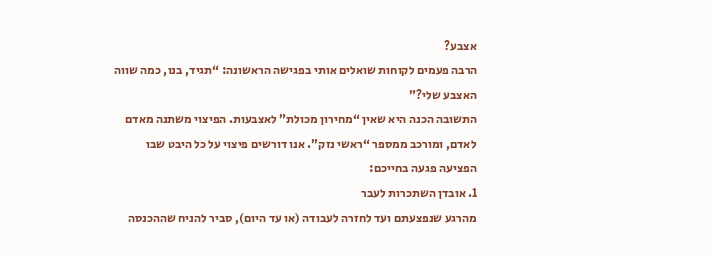אצבע?
הרבה פעמים לקוחות שואלים אותי בפגישה הראשונה: “תגיד, בנו, כמה שווה האצבע שלי?”
התשובה הכנה היא שאין “מחירון מכולת” לאצבעות. הפיצוי משתנה מאדם לאדם, ומורכב ממספר “ראשי נזק”. אנו דורשים פיצוי על כל היבט שבו הפציעה פגעה בחייכם:
1. אובדן השתכרות לעבר
מהרגע שנפצעתם ועד לחזרה לעבודה (או עד היום), סביר להניח שההכנסה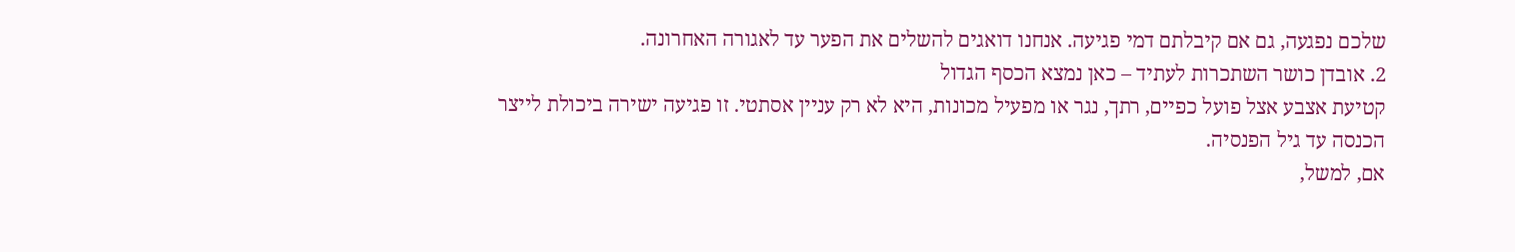שלכם נפגעה, גם אם קיבלתם דמי פגיעה. אנחנו דואגים להשלים את הפער עד לאגורה האחרונה.
2. אובדן כושר השתכרות לעתיד – כאן נמצא הכסף הגדול
קטיעת אצבע אצל פועל כפיים, רתך, נגר או מפעיל מכונות, היא לא רק עניין אסתטי. זו פגיעה ישירה ביכולת לייצר הכנסה עד גיל הפנסיה.
אם, למשל,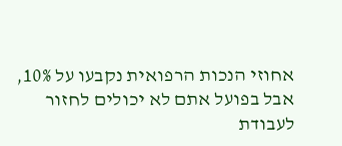אחוזי הנכות הרפואית נקבעו על 10%, אבל בפועל אתם לא יכולים לחזור לעבודת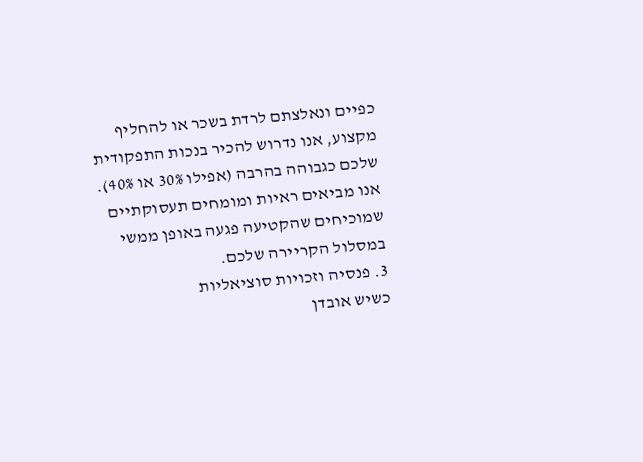כפיים ונאלצתם לרדת בשכר או להחליף מקצוע, אנו נדרוש להכיר בנכות התפקודית שלכם כגבוהה בהרבה (אפילו 30% או 40%). אנו מביאים ראיות ומומחים תעסוקתיים שמוכיחים שהקטיעה פגעה באופן ממשי במסלול הקריירה שלכם.
3. פנסיה וזכויות סוציאליות
כשיש אובדן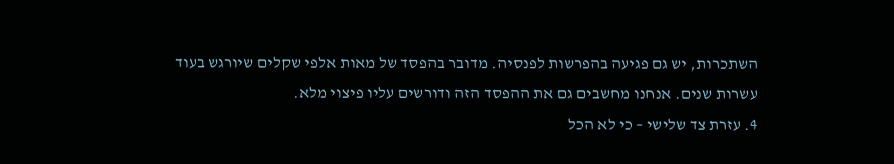השתכרות, יש גם פגיעה בהפרשות לפנסיה. מדובר בהפסד של מאות אלפי שקלים שיורגש בעוד עשרות שנים. אנחנו מחשבים גם את ההפסד הזה ודורשים עליו פיצוי מלא.
4. עזרת צד שלישי – כי לא הכל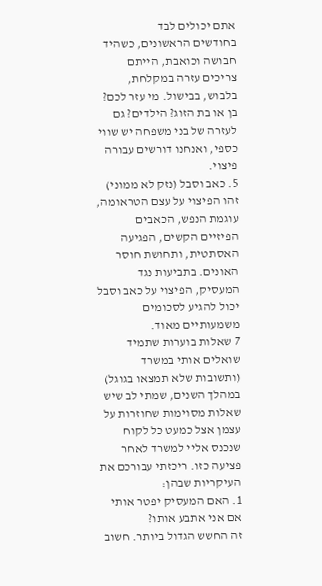אתם יכולים לבד
בחודשים הראשונים, כשהיד חבושה וכואבת, הייתם צריכים עזרה במקלחת, בלבוש, בבישול. מי עזר לכם? בן או בת הזוג? הילדים? גם לעזרה של בני משפחה יש שווי כספי, ואנחנו דורשים עבורה פיצוי.
5. כאב וסבל (נזק לא ממוני)
זהו הפיצוי על עצם הטראומה, עוגמת הנפש, הכאבים הפיזיים הקשים, הפגיעה האסתטית, ותחושת חוסר האונים. בתביעות נגד המעסיק, הפיצוי על כאב וסבל יכול להגיע לסכומים משמעותיים מאוד.
7 שאלות בוערות שתמיד שואלים אותי במשרד (ותשובות שלא תמצאו בגוגל)
במהלך השנים, שמתי לב שיש שאלות מסוימות שחוזרות על עצמן אצל כמעט כל לקוח שנכנס אליי למשרד לאחר פציעה כזו. ריכזתי עבורכם את העיקריות שבהן:
1. האם המעסיק יפטר אותי אם אני אתבע אותו?
זה החשש הגדול ביותר. חשוב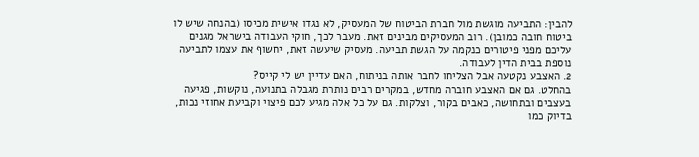להבין: התביעה מוגשת מול חברת הביטוח של המעסיק, לא נגדו אישית מכיסו (בהנחה שיש לו ביטוח חובה כמובן). רוב המעסיקים מבינים זאת. מעבר לכך, חוקי העבודה בישראל מגנים עליכם מפני פיטורים כנקמה על הגשת תביעה. מעסיק שיעשה זאת, יחשוף את עצמו לתביעה נוספת בבית הדין לעבודה.
2. האצבע נקטעה אבל הצליחו לחבר אותה בניתוח, האם עדיין יש לי קייס?
בהחלט. גם אם האצבע חוברה מחדש, במקרים רבים נותרת מגבלה בתנועה, נוקשות, פגיעה בעצבים ובתחושה, כאבים בקור, וצלקות. גם על כל אלה מגיע לכם פיצוי וקביעת אחוזי נכות, בדיוק כמו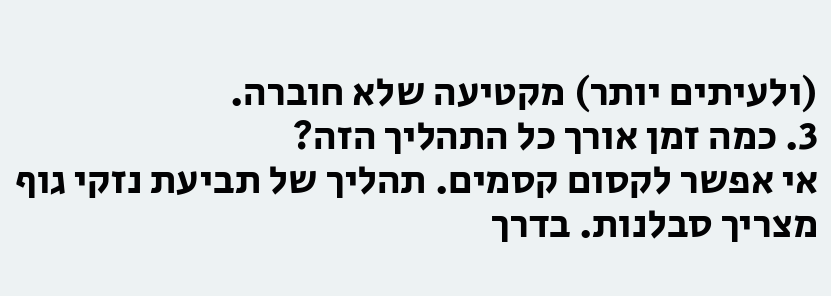(ולעיתים יותר) מקטיעה שלא חוברה.
3. כמה זמן אורך כל התהליך הזה?
אי אפשר לקסום קסמים. תהליך של תביעת נזקי גוף מצריך סבלנות. בדרך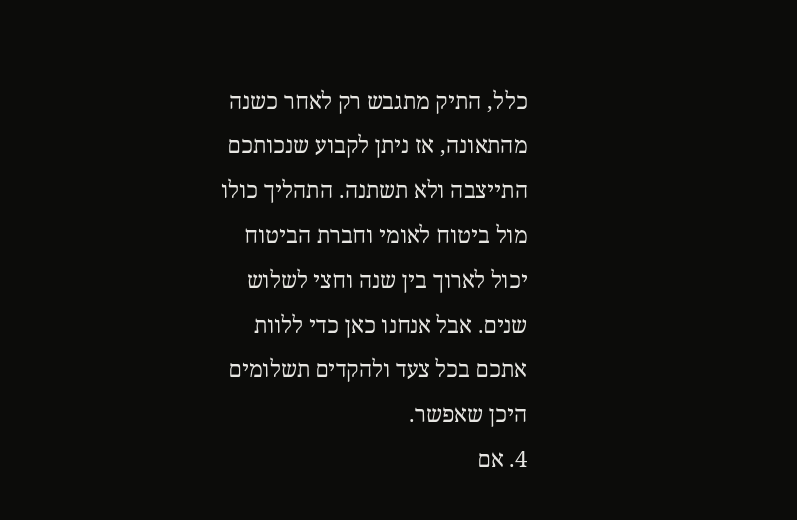כלל, התיק מתגבש רק לאחר כשנה מהתאונה, אז ניתן לקבוע שנכותכם התייצבה ולא תשתנה. התהליך כולו מול ביטוח לאומי וחברת הביטוח יכול לארוך בין שנה וחצי לשלוש שנים. אבל אנחנו כאן כדי ללוות אתכם בכל צעד ולהקדים תשלומים היכן שאפשר.
4. אם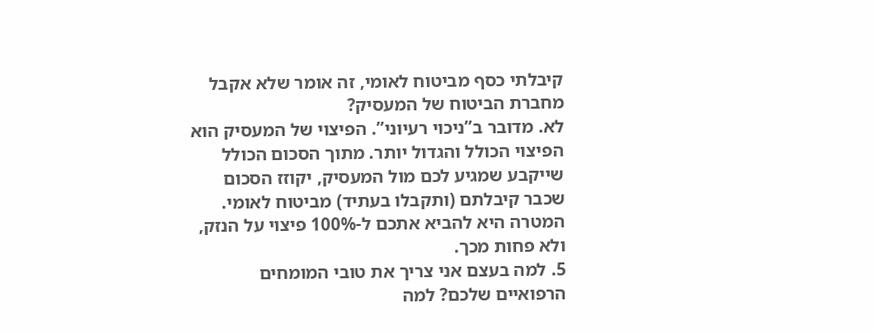קיבלתי כסף מביטוח לאומי, זה אומר שלא אקבל מחברת הביטוח של המעסיק?
לא. מדובר ב”ניכוי רעיוני”. הפיצוי של המעסיק הוא הפיצוי הכולל והגדול יותר. מתוך הסכום הכולל שייקבע שמגיע לכם מול המעסיק, יקוזז הסכום שכבר קיבלתם (ותקבלו בעתיד) מביטוח לאומי. המטרה היא להביא אתכם ל-100% פיצוי על הנזק, ולא פחות מכך.
5. למה בעצם אני צריך את טובי המומחים הרפואיים שלכם? למה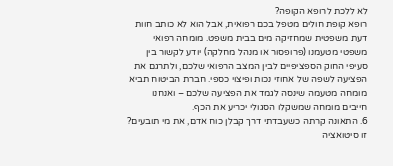לא ללכת לרופא הקופה?
רופא קופת חולים מטפל בכם רפואית, אבל הוא לא כותב חוות דעת משפטית שמחזיקה מים בבית משפט. מומחה רפואי משפטי מטעמנו (פרופסור או מנהל מחלקה) יודע לקשור בין סעיפי החוק הספציפיים לבין המצב הרפואי שלכם, ולתרגם את הפציעה לשפה של אחוזי נכות ופיצוי כספי. חברת הביטוח תביא מומחה מטעמה שינסה לגמד את הפציעה שלכם – ואנחנו חייבים מומחה שמשקלו הסגולי יכריע את הכף.
6. התאונה קרתה כשעבדתי דרך קבלן כוח אדם, את מי תובעים?
זו סיטואציה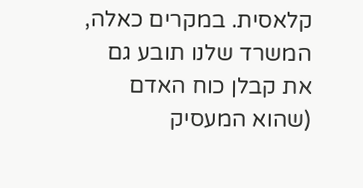קלאסית. במקרים כאלה, המשרד שלנו תובע גם את קבלן כוח האדם (שהוא המעסיק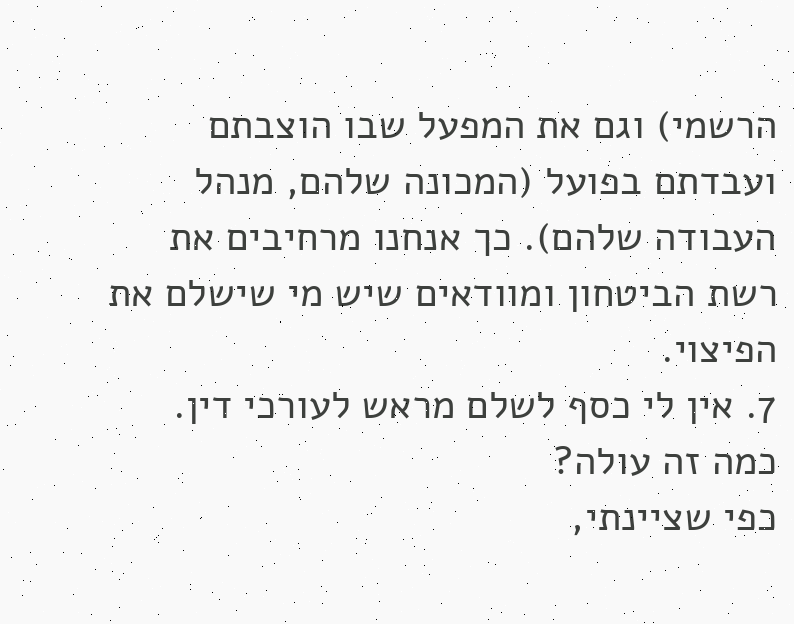הרשמי) וגם את המפעל שבו הוצבתם ועבדתם בפועל (המכונה שלהם, מנהל העבודה שלהם). כך אנחנו מרחיבים את רשת הביטחון ומוודאים שיש מי שישלם את הפיצוי.
7. אין לי כסף לשלם מראש לעורכי דין. כמה זה עולה?
כפי שציינתי,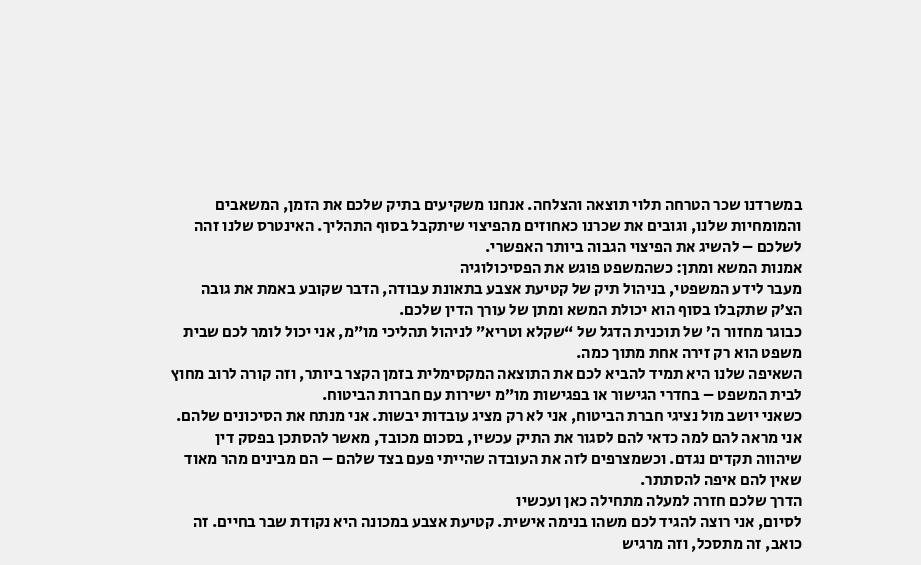במשרדנו שכר הטרחה תלוי תוצאה והצלחה. אנחנו משקיעים בתיק שלכם את הזמן, המשאבים והמומחיות שלנו, וגובים את שכרנו כאחוזים מהפיצוי שיתקבל בסוף התהליך. האינטרס שלנו זהה לשלכם – להשיג את הפיצוי הגבוה ביותר האפשרי.
אמנות המשא ומתן: כשהמשפט פוגש את הפסיכולוגיה
מעבר לידע המשפטי, בניהול תיק של קטיעת אצבע בתאונת עבודה, הדבר שקובע באמת את גובה הצ’ק שתקבלו בסוף הוא יכולת המשא ומתן של עורך הדין שלכם.
כבוגר מחזור ה’ של תוכנית הדגל של “שקלא וטריא” לניהול תהליכי מו”מ, אני יכול לומר לכם שבית משפט הוא רק זירה אחת מתוך כמה.
השאיפה שלנו היא תמיד להביא לכם את התוצאה המקסימלית בזמן הקצר ביותר, וזה קורה לרוב מחוץ לבית המשפט – בחדרי הגישור או בפגישות מו”מ ישירות עם חברות הביטוח.
כשאני יושב מול נציגי חברת הביטוח, אני לא רק מציג עובדות יבשות. אני מנתח את הסיכונים שלהם. אני מראה להם למה כדאי להם לסגור את התיק עכשיו, בסכום מכובד, מאשר להסתכן בפסק דין שיהווה תקדים נגדם. וכשמצרפים לזה את העובדה שהייתי פעם בצד שלהם – הם מבינים מהר מאוד שאין להם איפה להסתתר.
הדרך שלכם חזרה למעלה מתחילה כאן ועכשיו
לסיום, אני רוצה להגיד לכם משהו בנימה אישית. קטיעת אצבע במכונה היא נקודת שבר בחיים. זה כואב, זה מתסכל, וזה מרגיש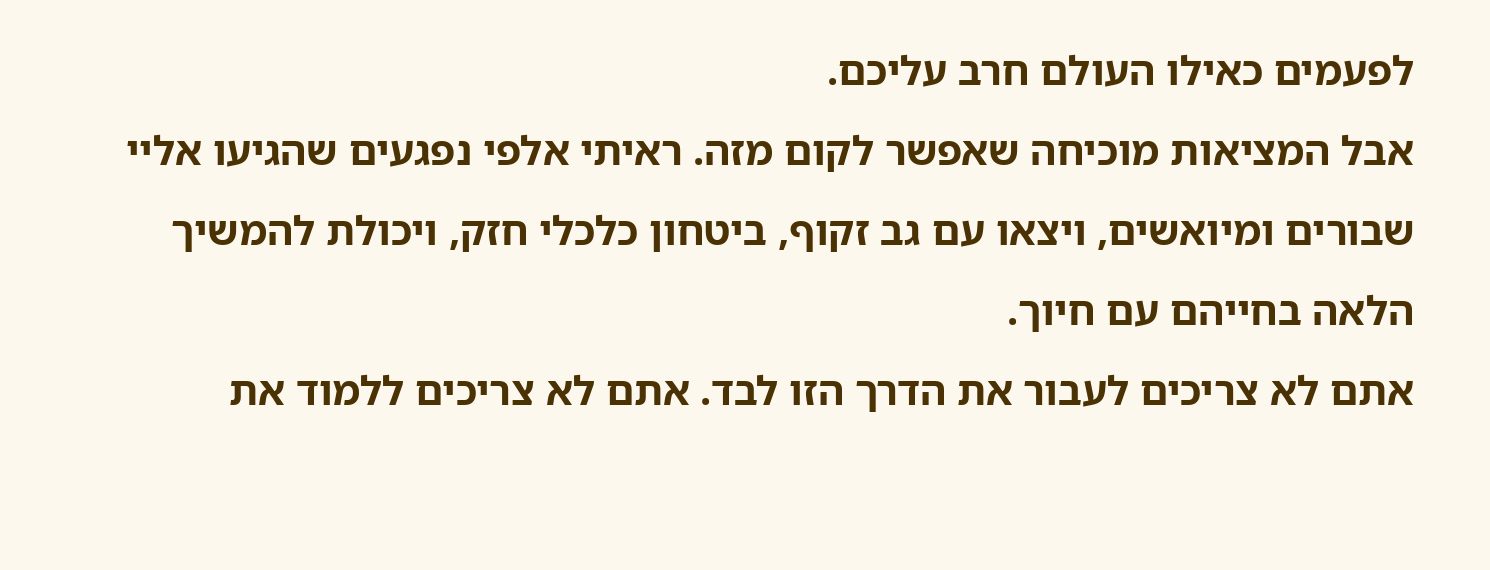לפעמים כאילו העולם חרב עליכם.
אבל המציאות מוכיחה שאפשר לקום מזה. ראיתי אלפי נפגעים שהגיעו אליי שבורים ומיואשים, ויצאו עם גב זקוף, ביטחון כלכלי חזק, ויכולת להמשיך הלאה בחייהם עם חיוך.
אתם לא צריכים לעבור את הדרך הזו לבד. אתם לא צריכים ללמוד את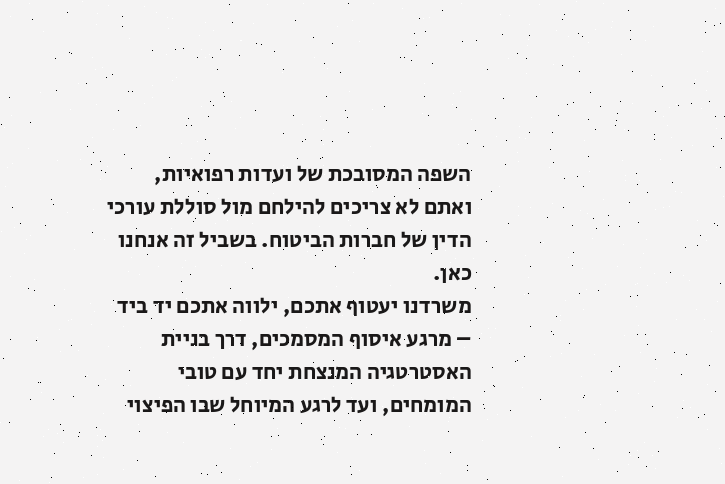השפה המסובכת של ועדות רפואיות, ואתם לא צריכים להילחם מול סוללת עורכי הדין של חברות הביטוח. בשביל זה אנחנו כאן.
משרדנו יעטוף אתכם, ילווה אתכם יד ביד – מרגע איסוף המסמכים, דרך בניית האסטרטגיה המנצחת יחד עם טובי המומחים, ועד לרגע המיוחל שבו הפיצוי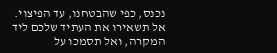נכנס, כפי שהבטחנו, עד הפיצוי.
אל תשאירו את העתיד שלכם ליד המקרה, ואל תסמכו על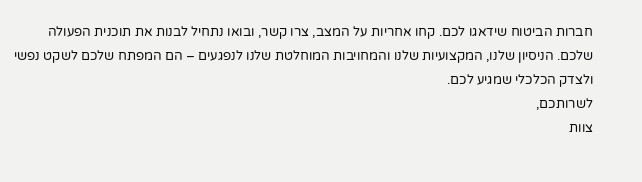חברות הביטוח שידאגו לכם. קחו אחריות על המצב, צרו קשר, ובואו נתחיל לבנות את תוכנית הפעולה שלכם. הניסיון שלנו, המקצועיות שלנו והמחויבות המוחלטת שלנו לנפגעים – הם המפתח שלכם לשקט נפשי ולצדק הכלכלי שמגיע לכם.
לשרותכם,
צוות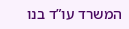המשרד עו”ד בנו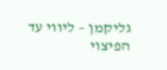גליקמן – ליווי עד הפיצוי